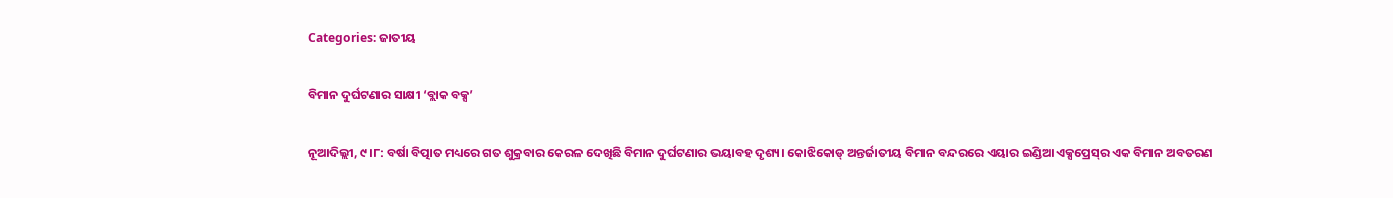Categories: ଜାତୀୟ

ବିମାନ ଦୁର୍ଘଟଣାର ସାକ୍ଷୀ ‘ବ୍ଲାକ ‌ବକ୍ସ’

ନୂଆଦିଲ୍ଲୀ, ୯।୮: ବର୍ଷା ବିତ୍ପାତ ମଧ୍ୟରେ ଗତ ଶୁକ୍ରବାର କେରଳ ଦେଖିଛି ବିମାନ ଦୁର୍ଘଟଣାର ଭୟାବହ ଦୃଶ୍ୟ। କୋଝିକୋଡ୍‌ ଅନ୍ତର୍ଜାତୀୟ ବିମାନ ବନ୍ଦରରେ ଏୟାର ଇଣ୍ଡିଆ ଏକ୍ସପ୍ରେସ୍‌ର ଏକ ବିମାନ ଅବତରଣ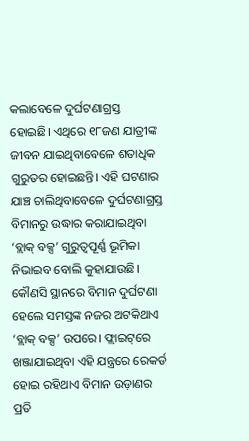କଲାବେଳେ ଦୁର୍ଘଟଣାଗ୍ରସ୍ତ ହୋଇଛି। ଏଥିରେ ୧୮ଜଣ ଯାତ୍ରୀଙ୍କ ଜୀବନ ଯାଇଥିବାବେଳେ ଶତାଧିକ ଗୁରୁତର ହୋଇଛନ୍ତି। ଏହି ଘଟଣାର ଯାଞ୍ଚ ଚାଲିଥିବାବେଳେ ଦୁର୍ଘଟଣାଗ୍ରସ୍ତ ବିମାନରୁ ଉଦ୍ଧାର କରାଯାଇଥିବା ‘ବ୍ଲାକ୍‌ ବକ୍ସ’ ଗୁରୁତ୍ୱପୂର୍ଣ୍ଣ ଭୂମିକା ନିଭାଇବ ବୋଲି କୁହାଯାଉଛି।
କୌଣସି ସ୍ଥାନରେ ବିମାନ ଦୁର୍ଘଟଣା ହେଲେ ସମସ୍ତଙ୍କ ନଜର ଅଟକିଥାଏ ‘ବ୍ଲାକ୍‌ ବକ୍ସ’ ଉପରେ। ଫ୍ଲାଇଟ୍‌ରେ ଖଞ୍ଜାଯାଇଥିବା ଏହି ଯନ୍ତ୍ରରେ ରେକର୍ଡ ହୋଇ ରହିଥାଏ ବିମାନ ଉଡ଼ାଣର ପ୍ରତି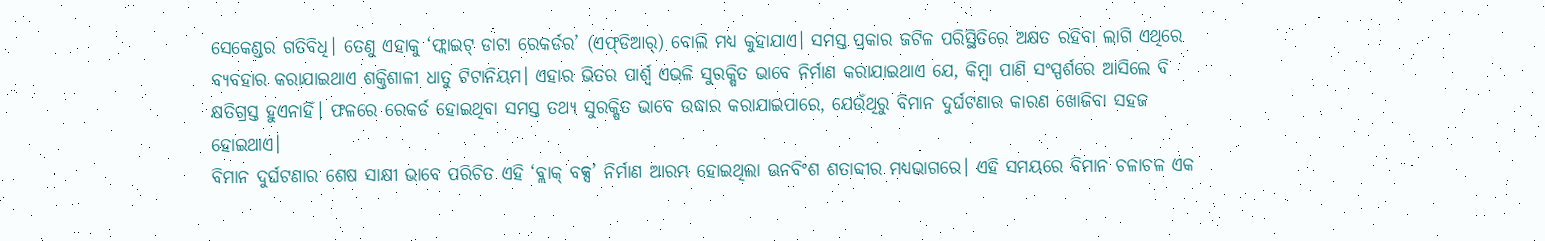ସେକେଣ୍ଡର ଗତିବିଧି। ତେଣୁ ଏହାକୁ ‘ଫ୍ଲାଇଟ୍‌ ଡାଟା ରେକର୍ଡର’ (ଏଫ୍‌ଡିଆର୍‌) ବୋଲି ମଧ୍ୟ କୁହାଯାଏ। ସମସ୍ତ ପ୍ରକାର ଜଟିଳ ପରିସ୍ଥିତିରେ ଅକ୍ଷତ ରହିବା ଲାଗି ଏଥିରେ ବ୍ୟବହାର କରାଯାଇଥାଏ ଶକ୍ତିଶାଳୀ ଧାତୁ ଟିଟାନିୟମ। ଏହାର ଭିତର ପାର୍ଶ୍ୱ ଏଭଳି ସୁରକ୍ଷିତ ଭାବେ ନିର୍ମାଣ କରାଯାଇଥାଏ ଯେ, କିମ୍ବା ପାଣି ସଂସ୍ପର୍ଶରେ ଆସିଲେ ବି କ୍ଷତିଗ୍ରସ୍ତ ହୁଏନାହିଁ। ଫଳରେ ରେକର୍ଡ ହୋଇଥିବା ସମସ୍ତ ତଥ୍ୟ ସୁରକ୍ଷିତ ଭାବେ ଉଦ୍ଧାର କରାଯାଇପାରେ, ଯେଉଁଥିରୁ ବିମାନ ଦୁର୍ଘଟଣାର କାରଣ ଖୋଜିବା ସହଜ ହୋଇଥାଏ।
ବିମାନ ଦୁର୍ଘଟଣାର ଶେଷ ସାକ୍ଷୀ ଭାବେ ପରିଚିତ ଏହି ‘ବ୍ଲାକ୍‌ ବକ୍ସ’ ନିର୍ମାଣ ଆରମ୍ଭ ହୋଇଥିଲା ଊନବିଂଶ ଶତାବ୍ଦୀର ମଧ୍ୟଭାଗରେ। ଏହି ସମୟରେ ବିମାନ ଚଳାଚଳ ଏକ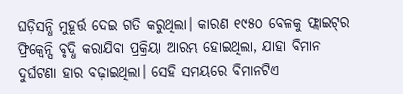ଘଡ଼ିସନ୍ଧି ମୁହୂର୍ତ୍ତ ଦେଇ ଗତି କରୁଥିଲା। କାରଣ ୧୯୫୦ ବେଳକୁ ଫ୍ଲାଇଟ୍‌ର ଫ୍ରିକ୍ୱେନ୍ସି ବୃଦ୍ଧି କରାଯିବା ପ୍ରକ୍ରିୟା ଆରମ୍ଭ ହୋଇଥିଲା, ଯାହା ବିମାନ ଦୁର୍ଘଟଣା ହାର ବଢ଼ାଇଥିଲା। ସେହି ସମୟରେ ବିମାନଟିଏ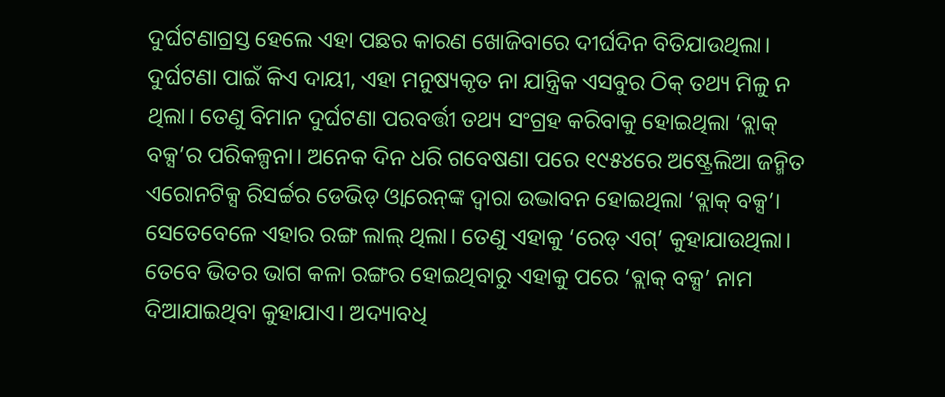ଦୁର୍ଘଟଣାଗ୍ରସ୍ତ ହେଲେ ଏହା ପଛର କାରଣ ଖୋଜିବାରେ ଦୀର୍ଘଦିନ ବିତିଯାଉଥିଲା। ଦୁର୍ଘଟଣା ପାଇଁ କିଏ ଦାୟୀ, ଏହା ମନୁଷ୍ୟକୃତ ନା ଯାନ୍ତ୍ରିକ ଏସବୁର ଠିକ୍‌ ତଥ୍ୟ ମିଳୁ ନ ଥିଲା। ତେଣୁ ବିମାନ ଦୁର୍ଘଟଣା ପରବର୍ତ୍ତୀ ତଥ୍ୟ ସଂଗ୍ରହ କରିବାକୁ ହୋଇଥିଲା ‘ବ୍ଲାକ୍‌ ବକ୍ସ’ର ପରିକଳ୍ପନା। ଅନେକ ଦିନ ଧରି ଗବେଷଣା ପରେ ୧୯୫୪ରେ ଅଷ୍ଟ୍ରେଲିଆ ଜନ୍ମିତ ଏରୋନଟିକ୍ସ ରିସର୍ଚ୍ଚର ଡେଭିଡ୍‌ ଓ୍ବାରେନ୍‌ଙ୍କ ଦ୍ୱାରା ଉଦ୍ଭାବନ ହୋଇଥିଲା ‘ବ୍ଲାକ୍‌ ବକ୍ସ’। ସେତେବେଳେ ଏହାର ରଙ୍ଗ ଲାଲ୍‌ ଥିଲା। ତେଣୁ ଏହାକୁ ‘ରେଡ୍‌ ଏଗ୍‌’ କୁହାଯାଉଥିଲା। ତେବେ ଭିତର ଭାଗ କଳା ରଙ୍ଗର ହୋଇଥିବାରୁ ଏହାକୁ ପରେ ‘ବ୍ଲାକ୍‌ ବକ୍ସ’ ନାମ ଦିଆଯାଇଥିବା କୁହାଯାଏ। ଅଦ୍ୟାବଧି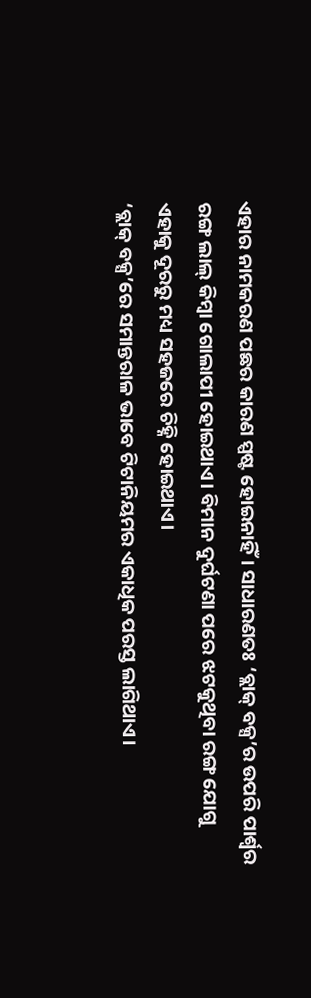ଏହାର ନାମକରଣ ପଛର କାରଣ ସ୍ପଷ୍ଟ ହୋଇନାହିଁ। ସାଧାରଣତଃ ‘ବ୍ଲାକ୍‌ ବକ୍ସ’ର ଉପରି ପାର୍ଶ୍ୱର ରଙ୍ଗ ଲାଲ୍‌ କିମ୍ବା ଗୋଲାପୀ ହୋଇଥାଏ। ବିମାନ ଦୁର୍ଘଟଣା ପରେ ଝଟକୁଥିବା ରଙ୍ଗ ଯୋଗୁ ଏହାକୁ ଦୂରରୁ ମଧ୍ୟ ସହଜରେ ଚିହ୍ନି ହୋଇଥାଏ।
‘ବ୍ଲାକ୍‌ ବକ୍ସ’ରେ ସମାନ୍ତରାଳ ଭାବେ ଟିଟାନିୟମର ଏକାଧିକ ପରସ୍ତ ଲାଗିଥାଏ।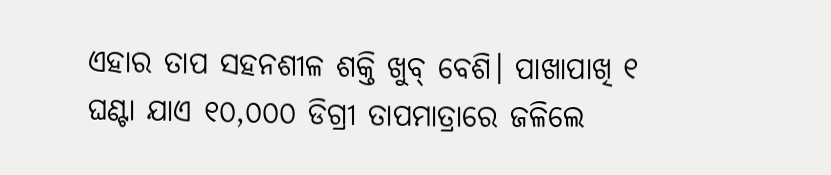ଏହାର ତାପ ସହନଶୀଳ ଶକ୍ତି ଖୁବ୍‌ ବେଶି। ପାଖାପାଖି ୧ ଘଣ୍ଟା ଯାଏ ୧୦,୦୦୦ ଡିଗ୍ରୀ ତାପମାତ୍ରାରେ ଜଳିଲେ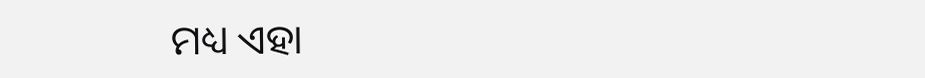ମଧ୍ୟ ଏହା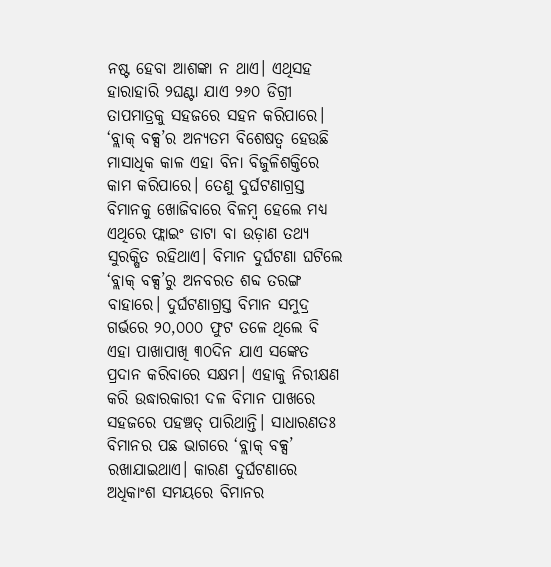ନଷ୍ଟ ହେବା ଆଶଙ୍କା ନ ଥାଏ। ଏଥିସହ ହାରାହାରି ୨ଘଣ୍ଟା ଯାଏ ୨୬୦ ଡିଗ୍ରୀ ତାପମାତ୍ରକୁ ସହଜରେ ସହନ କରିପାରେ। ‘ବ୍ଲାକ୍‌ ବକ୍ସ’ର ଅନ୍ୟତମ ବିଶେଷତ୍ୱ ହେଉଛି ମାସାଧିକ କାଳ ଏହା ବିନା ବିଜୁଳିଶକ୍ତିରେ କାମ କରିପାରେ। ତେଣୁ ଦୁର୍ଘଟଣାଗ୍ରସ୍ତ ବିମାନକୁ ଖୋଜିବାରେ ବିଳମ୍ବ ହେଲେ ମଧ୍ୟ ଏଥିରେ ଫ୍ଲାଇଂ ଡାଟା ବା ଉଡ଼ାଣ ତଥ୍ୟ ସୁରକ୍ଷିତ ରହିଥାଏ। ବିମାନ ଦୁର୍ଘଟଣା ଘଟିଲେ ‘ବ୍ଲାକ୍‌ ବକ୍ସ’ରୁ ଅନବରତ ଶବ୍ଦ ତରଙ୍ଗ ବାହାରେ। ଦୁର୍ଘଟଣାଗ୍ରସ୍ତ ବିମାନ ସମୁଦ୍ର ଗର୍ଭରେ ୨୦,୦୦୦ ଫୁଟ ତଳେ ଥିଲେ ବି ଏହା ପାଖାପାଖି ୩୦ଦିନ ଯାଏ ସଙ୍କେତ ପ୍ରଦାନ କରିବାରେ ସକ୍ଷମ। ଏହାକୁ ନିରୀକ୍ଷଣ କରି ଉଦ୍ଧାରକାରୀ ଦଳ ବିମାନ ପାଖରେ ସହଜରେ ପହଞ୍ଚତ୍ ପାରିଥାନ୍ତି। ସାଧାରଣତଃ ବିମାନର ପଛ ଭାଗରେ ‘ବ୍ଲାକ୍‌ ବକ୍ସ’ ରଖାଯାଇଥାଏ। କାରଣ ଦୁର୍ଘଟଣାରେ ଅଧିକାଂଶ ସମୟରେ ବିମାନର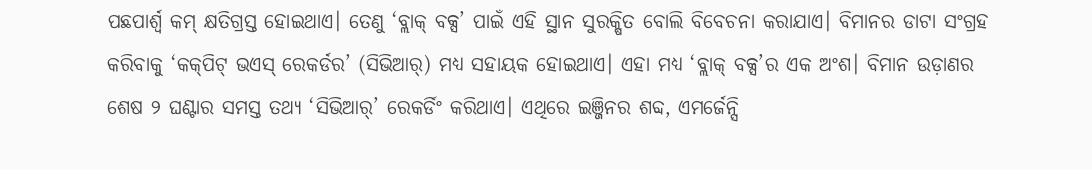ପଛପାର୍ଶ୍ୱ କମ୍‌ କ୍ଷତିଗ୍ରସ୍ତ ହୋଇଥାଏ। ତେଣୁ ‘ବ୍ଲାକ୍‌ ବକ୍ସ’ ପାଇଁ ଏହି ସ୍ଥାନ ସୁରକ୍ଷିତ ବୋଲି ବିବେଚନା କରାଯାଏ। ବିମାନର ଡାଟା ସଂଗ୍ରହ କରିବାକୁ ‘କକ୍‌ପିଟ୍‌ ଭଏସ୍‌ ରେକର୍ଡର’ (ସିଭିଆର୍‌) ମଧ୍ୟ ସହାୟକ ହୋଇଥାଏ। ଏହା ମଧ୍ୟ ‘ବ୍ଲାକ୍‌ ବକ୍ସ’ର ଏକ ଅଂଶ। ବିମାନ ଉଡ଼ାଣର ଶେଷ ୨ ଘଣ୍ଟାର ସମସ୍ତ ତଥ୍ୟ ‘ସିଭିଆର୍‌’ ରେକର୍ଡିଂ କରିଥାଏ। ଏଥିରେ ଇଞ୍ଜିନର ଶବ୍ଦ, ଏମର୍ଜେନ୍ସି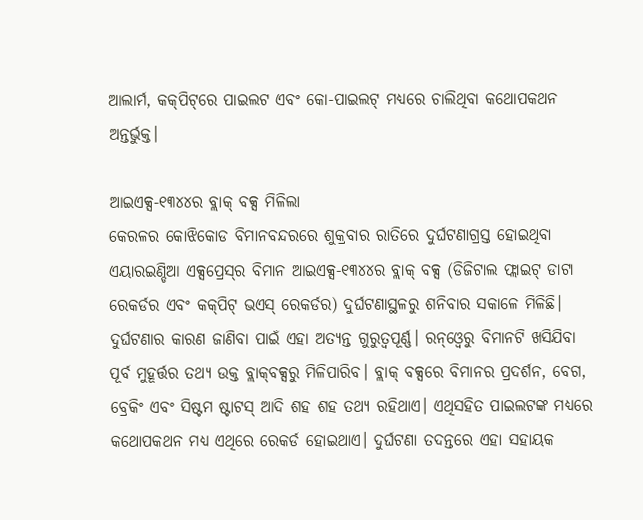ଆଲାର୍ମ, କକ୍‌ପିଟ୍‌ରେ ପାଇଲଟ ଏବଂ କୋ-ପାଇଲଟ୍‌ ମଧ୍ୟରେ ଚାଲିଥିବା କଥୋପକଥନ ଅନ୍ତର୍ଭୁକ୍ତ।

ଆଇଏକ୍ସ-୧୩୪୪ର ବ୍ଲାକ୍‌ ବକ୍ସ ମିଳିଲା
କେରଳର କୋଝିକୋଡ ବିମାନବନ୍ଦରରେ ଶୁକ୍ରବାର ରାତିରେ ଦୁର୍ଘଟଣାଗ୍ରସ୍ତ ହୋଇଥିବା ଏୟାରଇଣ୍ଡିଆ ଏକ୍ସପ୍ରେସ୍‌ର ବିମାନ ଆଇଏକ୍ସ-୧୩୪୪ର ବ୍ଲାକ୍‌ ବକ୍ସ (ଡିଜିଟାଲ ଫ୍ଲାଇଟ୍‌ ଡାଟା ରେକର୍ଡର ଏବଂ କକ୍‌ପିଟ୍‌ ଭଏସ୍‌ ରେକର୍ଡର) ଦୁର୍ଘଟଣାସ୍ଥଳରୁ ଶନିବାର ସକାଳେ ମିଳିଛି। ଦୁର୍ଘଟଣାର କାରଣ ଜାଣିବା ପାଇଁ ଏହା ଅତ୍ୟନ୍ତ ଗୁରୁତ୍ୱପୂର୍ଣ୍ଣ। ରନ୍‌ଓ୍ବେରୁ ବିମାନଟି ଖସିଯିବା ପୂର୍ବ ମୁହୂର୍ତ୍ତର ତଥ୍ୟ ଉକ୍ତ ବ୍ଲାକ୍‌ବକ୍ସରୁ ମିଳିପାରିବ। ବ୍ଲାକ୍‌ ବକ୍ସରେ ବିମାନର ପ୍ରଦର୍ଶନ, ବେଗ, ବ୍ରେକିଂ ଏବଂ ସିଷ୍ଟମ ଷ୍ଟାଟସ୍‌ ଆଦି ଶହ ଶହ ତଥ୍ୟ ରହିଥାଏ। ଏଥିସହିତ ପାଇଲଟଙ୍କ ମଧ୍ୟରେ କଥୋପକଥନ ମଧ୍ୟ ଏଥିରେ ରେକର୍ଡ ହୋଇଥାଏ। ଦୁର୍ଘଟଣା ତଦନ୍ତରେ ଏହା ସହାୟକ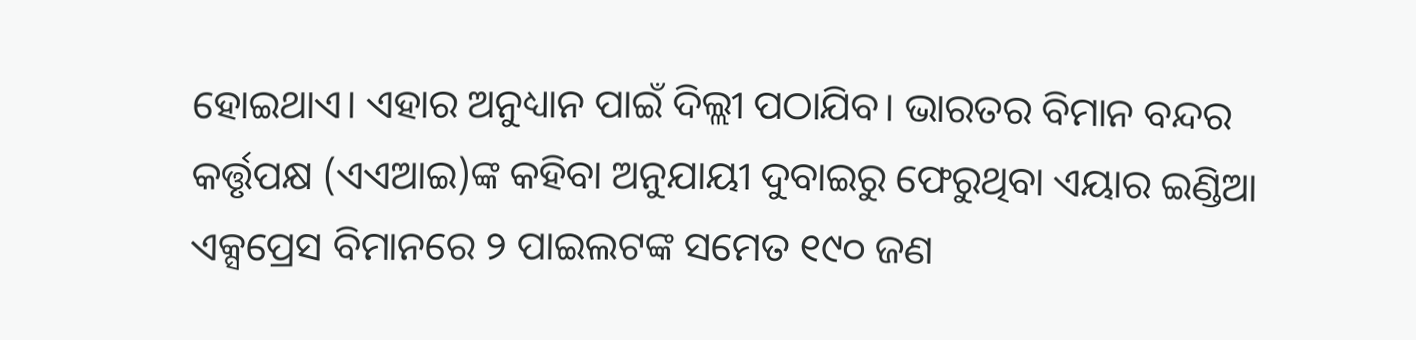ହୋଇଥାଏ। ଏହାର ଅନୁଧ୍ୟାନ ପାଇଁ ଦିଲ୍ଲୀ ପଠାଯିବ। ଭାରତର ବିମାନ ବନ୍ଦର କର୍ତ୍ତୃପକ୍ଷ (ଏଏଆଇ)ଙ୍କ କହିବା ଅନୁଯାୟୀ ଦୁବାଇରୁ ଫେରୁଥିବା ଏୟାର ଇଣ୍ଡିଆ ଏକ୍ସପ୍ରେସ ବିମାନରେ ୨ ପାଇଲଟଙ୍କ ସମେତ ୧୯୦ ଜଣ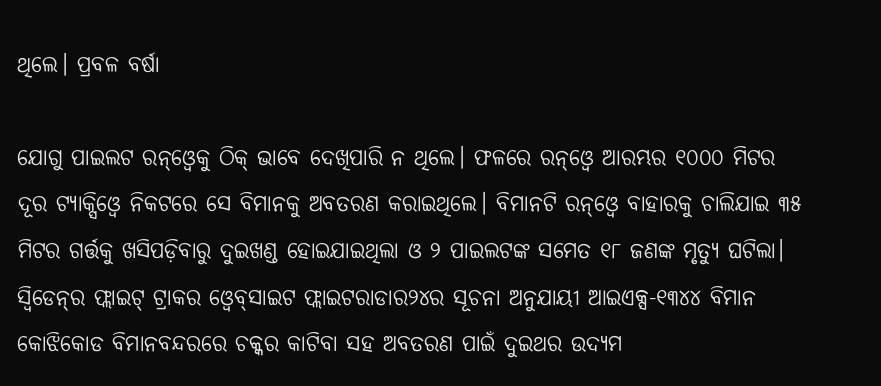ଥିଲେ। ପ୍ରବଳ ବର୍ଷା

ଯୋଗୁ ପାଇଲଟ ରନ୍‌ଓ୍ବେକୁ ଠିକ୍‌ ଭାବେ ଦେଖିପାରି ନ ଥିଲେ। ଫଳରେ ରନ୍‌ଓ୍ବେ ଆରମ୍ଭର ୧୦୦୦ ମିଟର ଦୂର ଟ୍ୟାକ୍ସିଓ୍ବେ ନିକଟରେ ସେ ବିମାନକୁ ଅବତରଣ କରାଇଥିଲେ। ବିମାନଟି ରନ୍‌ଓ୍ବେ ବାହାରକୁ ଚାଲିଯାଇ ୩୫ ମିଟର ଗର୍ତ୍ତକୁ ଖସିପଡ଼ିବାରୁ ଦୁଇଖଣ୍ଡ ହୋଇଯାଇଥିଲା ଓ ୨ ପାଇଲଟଙ୍କ ସମେତ ୧୮ ଜଣଙ୍କ ମୃତ୍ୟୁ ଘଟିଲା।
ସ୍ବିଡେନ୍‌ର ଫ୍ଲାଇଟ୍‌ ଟ୍ରାକର ଓ୍ବେବ୍‌ସାଇଟ ଫ୍ଲାଇଟରାଡାର୨୪ର ସୂଚନା ଅନୁଯାୟୀ ଆଇଏକ୍ସ-୧୩୪୪ ବିମାନ କୋଝିକୋଡ ବିମାନବନ୍ଦରରେ ଚକ୍କର କାଟିବା ସହ ଅବତରଣ ପାଇଁ ଦୁଇଥର ଉଦ୍ୟମ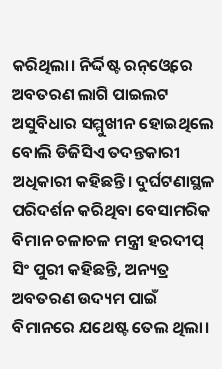କରିଥିଲା। ନିର୍ଦ୍ଦିଷ୍ଟ ରନ୍‌ଓ୍ବେରେ ଅବତରଣ ଲାଗି ପାଇଲଟ ଅସୁବିଧାର ସମ୍ମୁଖୀନ ହୋଇଥିଲେ ବୋଲି ଡିଜିସିଏ ତଦନ୍ତକାରୀ ଅଧିକାରୀ କହିଛନ୍ତି। ଦୁର୍ଘଟଣାସ୍ଥଳ ପରିଦର୍ଶନ କରିଥିବା ବେସାମରିକ ବିମାନ ଚଳାଚଳ ମନ୍ତ୍ରୀ ହରଦୀପ୍‌ ସିଂ ପୁରୀ କହିଛନ୍ତି, ଅନ୍ୟତ୍ର ଅବତରଣ ଉଦ୍ୟମ ପାଇଁ ବିମାନରେ ଯଥେଷ୍ଟ ତେଲ ଥିଲା।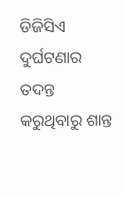ଡିଜିସିଏ ଦୁର୍ଘଟଣାର ତଦନ୍ତ କରୁଥିବାରୁ ଶାନ୍ତ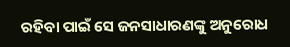ରହିବା ପାଇଁ ସେ ଜନସାଧାରଣଙ୍କୁ ଅନୁରୋଧ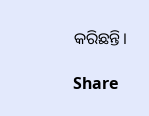କରିଛନ୍ତି।

Share